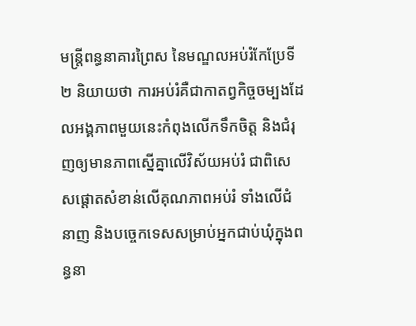មន្ត្រីពន្ធនាគារព្រៃស នៃមណ្ឌលអប់រំកែប្រែទី២ និយាយថា ការអប់រំគឺជាកាតព្វកិច្ចចម្បងដែលអង្គភាពមួយនេះកំពុងលើកទឹកចិត្ត និងជំរុញឲ្យមានភាពស្នើគ្នាលើវិស័យអប់រំ ជាពិសេសផ្ដោតសំខាន់លើគុណភាពអប់រំ ទាំងលើជំនាញ និងបច្ចេកទេសសម្រាប់អ្នកជាប់ឃុំក្នុងពន្ធនា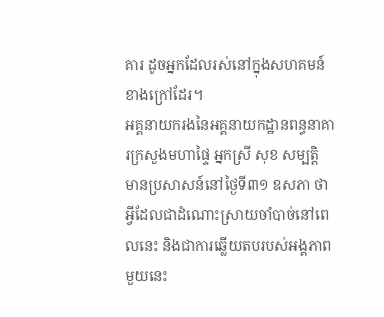គារ ដូចអ្នកដែលរស់នៅក្នុងសហគមន៍ខាងក្រៅដែរ។
អគ្គនាយករងនៃអគ្គនាយកដ្ឋានពន្ធនាគារក្រសួងមហាផ្ទៃ អ្នកស្រី សុខ សម្បត្តិ មានប្រសាសន៍នៅថ្ងៃទី៣១ ឧសភា ថា អ្វីដែលជាដំណោះស្រាយចាំបាច់នៅពេលនេះ និងជាការឆ្លើយតបរបស់អង្គភាពមួយនេះ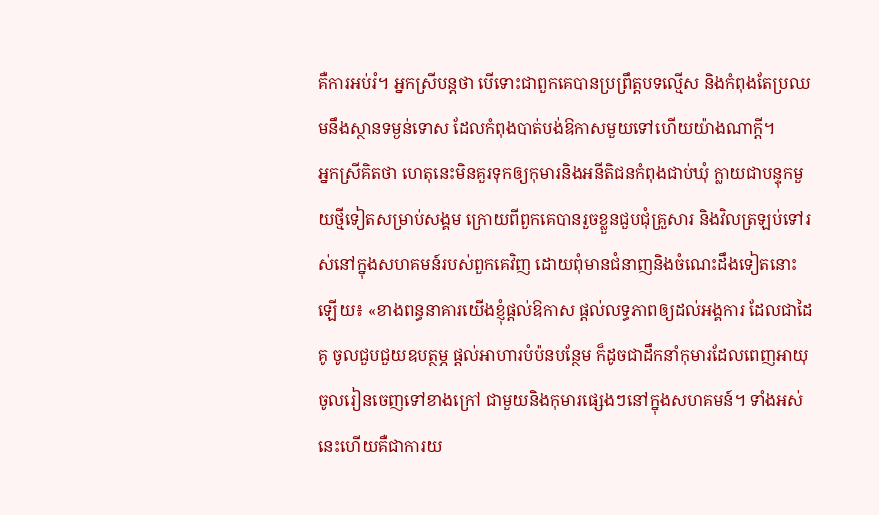គឺការអប់រំ។ អ្នកស្រីបន្តថា បើទោះជាពួកគេបានប្រព្រឹត្តបទល្មើស និងកំពុងតែប្រឈមនឹងស្ថានទម្ងន់ទោស ដែលកំពុងបាត់បង់ឱកាសមួយទៅហើយយ៉ាងណាក្ដី។
អ្នកស្រីគិតថា ហេតុនេះមិនគួរទុកឲ្យកុមារនិងអនីតិជនកំពុងជាប់ឃុំ ក្លាយជាបន្ទុកមួយថ្មីទៀតសម្រាប់សង្គម ក្រោយពីពួកគេបានរួចខ្លួនជួបជុំគ្រួសារ និងវិលត្រឡប់ទៅរស់នៅក្នុងសហគមន៍របស់ពួកគេវិញ ដោយពុំមានជំនាញនិងចំណេះដឹងទៀតនោះឡើយ៖ «ខាងពន្ធនាគារយើងខ្ញុំផ្ដល់ឱកាស ផ្ដល់លទ្ធភាពឲ្យដល់អង្គការ ដែលជាដៃគូ ចូលជួបជួយឧបត្ថម្ភ ផ្ដល់អាហារបំប៉នបន្ថែម ក៏ដូចជាដឹកនាំកុមារដែលពេញអាយុចូលរៀនចេញទៅខាងក្រៅ ជាមួយនិងកុមារផ្សេងៗនៅក្នុងសហគមន៍។ ទាំងអស់នេះហើយគឺជាការយ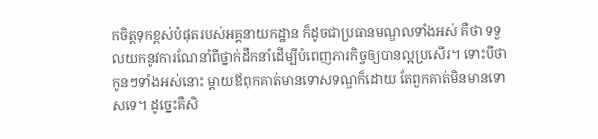កចិត្តទុកខ្ពស់បំផុតរបស់អគ្គនាយកដ្ឋាន ក៏ដូចជាប្រធានមណ្ឌលទាំងអស់ គឺថា ទទួលយកនូវការណែនាំពីថ្នាក់ដឹកនាំដើម្បីបំពេញភារកិច្ចឲ្យបានល្អប្រសើរ។ ទោះបីថា កូនៗទាំងអស់នោះ ម្ដាយឪពុកគាត់មានទោសទណ្ឌក៏ដោយ តែពួកគាត់មិនមានទោសទេ។ ដូច្នេះគឺសិ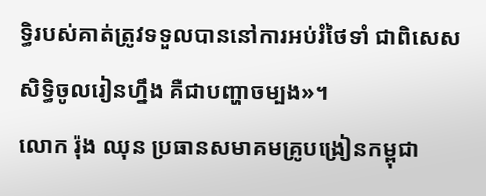ទ្ធិរបស់គាត់ត្រូវទទួលបាននៅការអប់រំថៃទាំ ជាពិសេសសិទ្ធិចូលរៀនហ្នឹង គឺជាបញ្ហាចម្បង»។
លោក រ៉ុង ឈុន ប្រធានសមាគមគ្រូបង្រៀនកម្ពុជា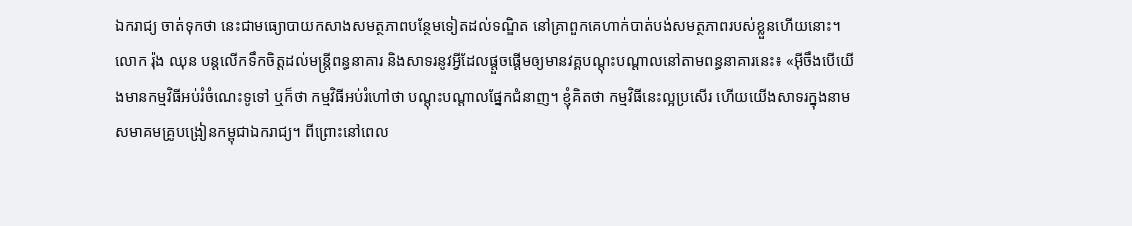ឯករាជ្យ ចាត់ទុកថា នេះជាមធ្យោបាយកសាងសមត្ថភាពបន្ថែមទៀតដល់ទណ្ឌិត នៅគ្រាពួកគេហាក់បាត់បង់សមត្ថភាពរបស់ខ្លួនហើយនោះ។
លោក រ៉ុង ឈុន បន្តលើកទឹកចិត្តដល់មន្ត្រីពន្ធនាគារ និងសាទរនូវអ្វីដែលផ្ដួចផ្ដើមឲ្យមានវគ្គបណ្ដុះបណ្ដាលនៅតាមពន្ធនាគារនេះ៖ «អ៊ីចឹងបើយើងមានកម្មវិធីអប់រំចំណេះទូទៅ ឬក៏ថា កម្មវិធីអប់រំហៅថា បណ្ដុះបណ្ដាលផ្នែកជំនាញ។ ខ្ញុំគិតថា កម្មវិធីនេះល្អប្រសើរ ហើយយើងសាទរក្នុងនាមសមាគមគ្រូបង្រៀនកម្ពុជាឯករាជ្យ។ ពីព្រោះនៅពេល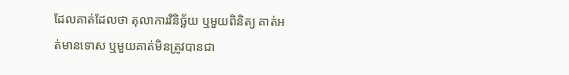ដែលគាត់ដែលថា តុលាការវិនិច្ឆ័យ ឬមួយពិនិត្យ គាត់អត់មានទោស ឬមួយគាត់មិនត្រូវបានជា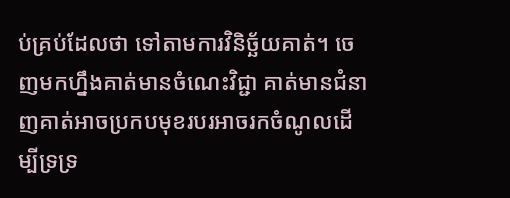ប់គ្រប់ដែលថា ទៅតាមការវិនិច្ឆ័យគាត់។ ចេញមកហ្នឹងគាត់មានចំណេះវិជ្ជា គាត់មានជំនាញគាត់អាចប្រកបមុខរបរអាចរកចំណូលដើម្បីទ្រទ្រ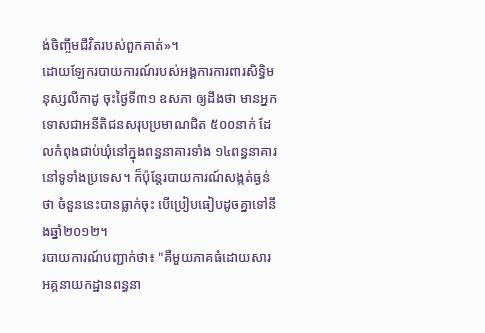ង់ចិញ្ចឹមជីវិតរបស់ពួកគាត់»។
ដោយឡែករបាយការណ៍របស់អង្គការការពារសិទ្ធិមនុស្សលីកាដូ ចុះថ្ងៃទី៣១ ឧសភា ឲ្យដឹងថា មានអ្នកទោសជាអនីតិជនសរុបប្រមាណជិត ៥០០នាក់ ដែលកំពុងជាប់ឃុំនៅក្នុងពន្ធនាគារទាំង ១៤ពន្ធនាគារនៅទូទាំងប្រទេស។ ក៏ប៉ុន្តែរបាយការណ៍សង្កត់ធ្ងន់ថា ចំនួននេះបានធ្លាក់ចុះ បើប្រៀបធៀបដូចគ្នាទៅនឹងឆ្នាំ២០១២។
របាយការណ៍បញ្ជាក់ថា៖ "គឺមួយភាគធំដោយសារអគ្គនាយកដ្ឋានពន្ធនា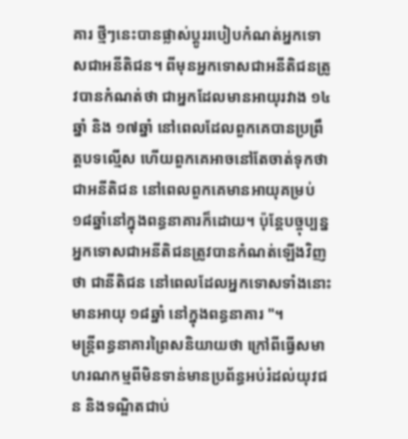គារ ថ្មីៗនេះបានផ្លាស់ប្ដូររបៀបកំណត់អ្នកទោសជាអនីតិជន។ ពីមុនអ្នកទោសជាអនីតិជនត្រូវបានកំណត់ថា ជាអ្នកដែលមានអាយុរវាង ១៤ឆ្នាំ និង ១៧ឆ្នាំ នៅពេលដែលពួកគេបានប្រព្រឹត្តបទល្មើស ហើយពួកគេអាចនៅតែចាត់ទុកថា ជាអនីតិជន នៅពេលពួកគេមានអាយុគម្រប់ ១៨ឆ្នាំនៅក្នុងពន្ធនាគារក៏ដោយ។ ប៉ុន្តែបច្ចុប្បន្នអ្នកទោសជាអនីតិជនត្រូវបានកំណត់ឡើងវិញថា ជានីតិជន នៅពេលដែលអ្នកទោសទាំងនោះមានអាយុ ១៨ឆ្នាំ នៅក្នុងពន្ធនាគារ "។
មន្ត្រីពន្ធនាគារព្រៃសនិយាយថា ក្រៅពីធ្វើសមាហរណកម្មពីមិនទាន់មានប្រព័ន្ធអប់រំដល់យុវជន និងទណ្ឌិតជាប់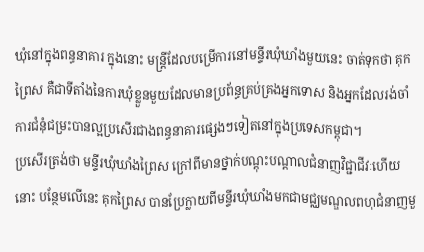ឃុំនៅក្នុងពន្ធនាគារ ក្នុងនោះ មន្ត្រីដែលបម្រើការនៅមន្ទីរឃុំឃាំងមួយនេះ ចាត់ទុកថា គុកព្រៃស គឺជាទីតាំងនៃការឃុំខ្លួនមួយដែលមានប្រព័ន្ធគ្រប់គ្រងអ្នកទោស និងអ្នកដែលរង់ចាំការជំនុំជម្រះបានល្អប្រសើរជាងពន្ធនាគារផ្សេងៗទៀតនៅក្នុងប្រទេសកម្ពុជា។
ប្រសើរត្រង់ថា មន្ទីរឃុំឃាំងព្រៃស ក្រៅពីមានថ្នាក់បណ្ដុះបណ្ដាលជំនាញវិជ្ជាជីវៈហើយនោះ បន្ថែមលើនេះ គុកព្រៃស បានប្រែក្លាយពីមន្ទីរឃុំឃាំងមកជាមជ្ឈមណ្ឌលពហុជំនាញមួ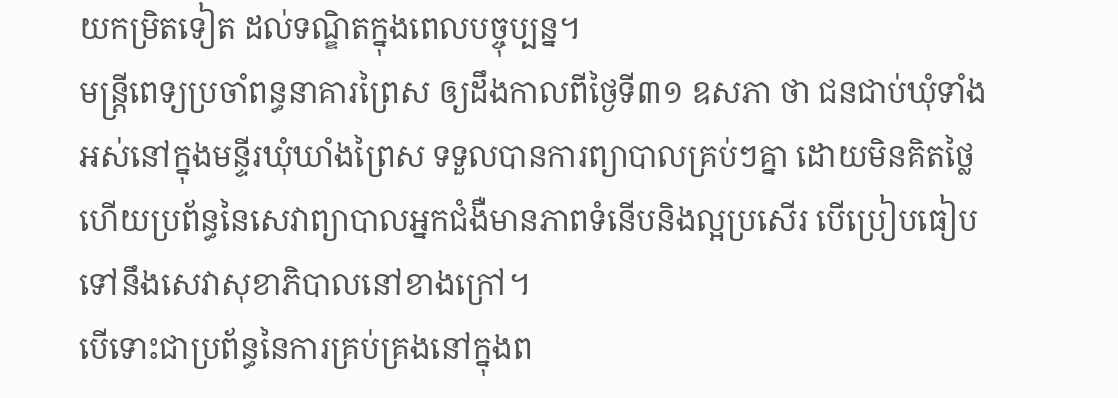យកម្រិតទៀត ដល់ទណ្ឌិតក្នុងពេលបច្ចុប្បន្ន។
មន្ត្រីពេទ្យប្រចាំពន្ធនាគារព្រៃស ឲ្យដឹងកាលពីថ្ងៃទី៣១ ឧសភា ថា ជនជាប់ឃុំទាំងអស់នៅក្នុងមន្ទីរឃុំឃាំងព្រៃស ទទួលបានការព្យាបាលគ្រប់ៗគ្នា ដោយមិនគិតថ្លៃ ហើយប្រព័ន្ធនៃសេវាព្យាបាលអ្នកជំងឺមានភាពទំនើបនិងល្អប្រសើរ បើប្រៀបធៀបទៅនឹងសេវាសុខាភិបាលនៅខាងក្រៅ។
បើទោះជាប្រព័ន្ធនៃការគ្រប់គ្រងនៅក្នុងព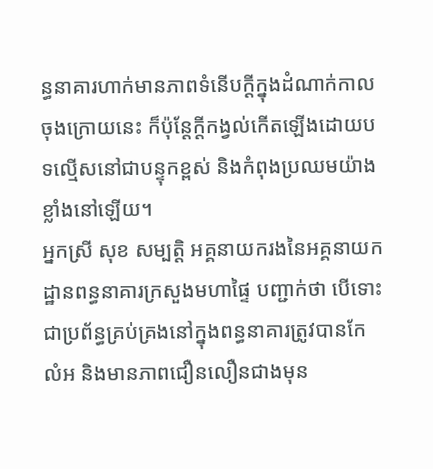ន្ធនាគារហាក់មានភាពទំនើបក្ដីក្នុងដំណាក់កាលចុងក្រោយនេះ ក៏ប៉ុន្តែក្ដីកង្វល់កើតឡើងដោយបទល្មើសនៅជាបន្ទុកខ្ពស់ និងកំពុងប្រឈមយ៉ាងខ្លាំងនៅឡើយ។
អ្នកស្រី សុខ សម្បត្តិ អគ្គនាយករងនៃអគ្គនាយកដ្ឋានពន្ធនាគារក្រសួងមហាផ្ទៃ បញ្ជាក់ថា បើទោះជាប្រព័ន្ធគ្រប់គ្រងនៅក្នុងពន្ធនាគារត្រូវបានកែលំអ និងមានភាពជឿនលឿនជាងមុន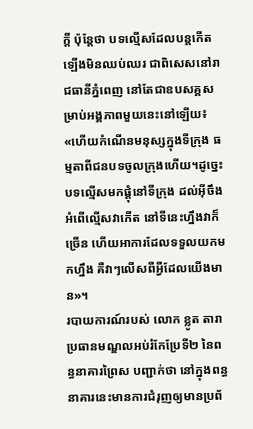ក្ដី ប៉ុន្តែថា បទល្មើសដែលបន្តកើតឡើងមិនឈប់ឈរ ជាពិសេសនៅរាជធានីភ្នំពេញ នៅតែជាឧបសគ្គសម្រាប់អង្គភាពមួយនេះនៅឡើយ៖ «ហើយកំណើនមនុស្សក្នុងទីក្រុង ធម្មតាពីជនបទចូលក្រុងហើយ។ដូច្នេះបទល្មើសមកផ្តុំនៅទីក្រុង ដល់អ៊ីចឹងអំពើល្មើសវាកើត នៅទីនេះហ្នឹងវាក៏ច្រើន ហើយអាការដែលទទួលយកមកហ្នឹង គឺវាៗលើសពីអ្វីដែលយើងមាន»។
របាយការណ៍របស់ លោក ខ្លូត តារា ប្រធានមណ្ឌលអប់រំកែប្រែទី២ នៃពន្ធនាគារព្រៃស បញ្ជាក់ថា នៅក្នុងពន្ធនាគារនេះមានការជំរុញឲ្យមានប្រព័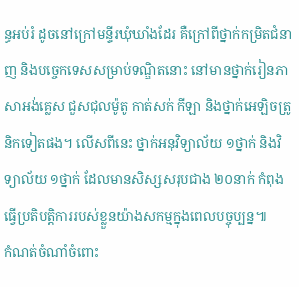ន្ធអប់រំ ដូចនៅក្រៅមន្ទីរឃុំឃាំងដែរ គឺក្រៅពីថ្នាក់កម្រិតជំនាញ និងបច្ចេកទេសសម្រាប់ទណ្ឌិតនោះ នៅមានថ្នាក់រៀនភាសាអង់គ្លេស ជួសជុលម៉ូតូ កាត់សក់ កីឡា និងថ្នាក់អេឡិចត្រូនិកទៀតផង។ លើសពីនេះ ថ្នាក់អនុវិទ្យាល័យ ១ថ្នាក់ និងវិទ្យាល័យ ១ថ្នាក់ ដែលមានសិស្សសរុបជាង ២០នាក់ កំពុងធ្វើប្រតិបត្តិការរបស់ខ្លួនយ៉ាងសកម្មក្នុងពេលបច្ចុប្បន្ន៕
កំណត់ចំណាំចំពោះ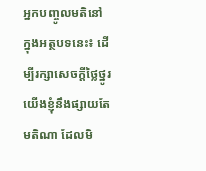អ្នកបញ្ចូលមតិនៅក្នុងអត្ថបទនេះ៖ ដើម្បីរក្សាសេចក្ដីថ្លៃថ្នូរ យើងខ្ញុំនឹងផ្សាយតែមតិណា ដែលមិ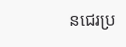នជេរប្រ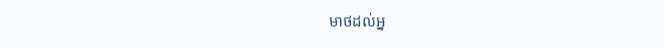មាថដល់អ្ន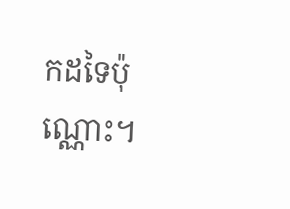កដទៃប៉ុណ្ណោះ។